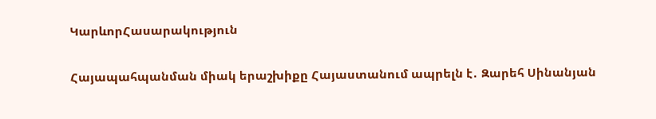ԿարևորՀասարակություն

Հայապահպանման միակ երաշխիքը Հայաստանում ապրելն է․ Զարեհ Սինանյան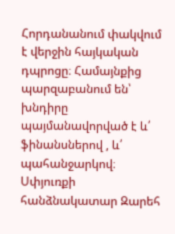Հորդանանում փակվում է վերջին հայկական դպրոցը։ Համայնքից պարզաբանում են՝ խնդիրը պայմանավորված է և՛ ֆինանսներով , և՛ պահանջարկով։ Սփյուռքի հանձնակատար Զարեհ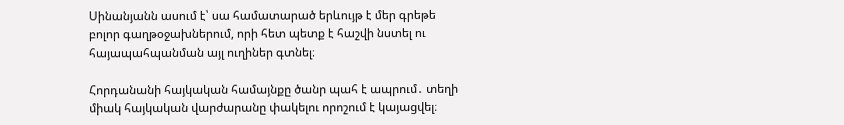Սինանյանն ասում է՝ սա համատարած երևույթ է մեր գրեթե բոլոր գաղթօջախներում, որի հետ պետք է հաշվի նստել ու հայապահպանման այլ ուղիներ գտնել։

Հորդանանի հայկական համայնքը ծանր պահ է ապրում․ տեղի միակ հայկական վարժարանը փակելու որոշում է կայացվել։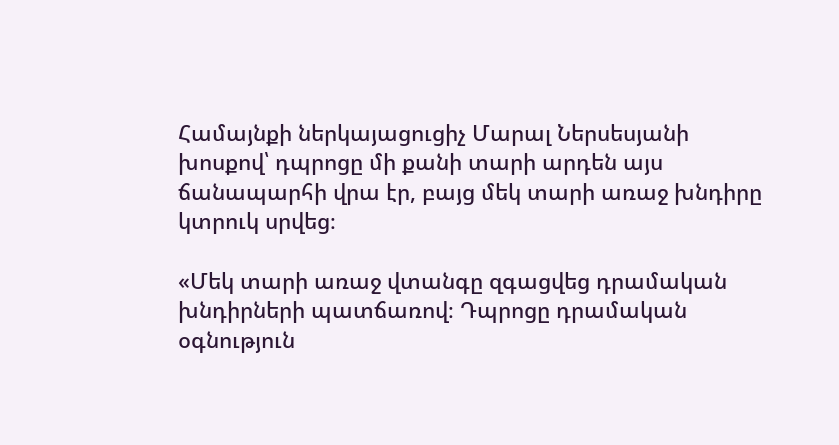Համայնքի ներկայացուցիչ Մարալ Ներսեսյանի խոսքով՝ դպրոցը մի քանի տարի արդեն այս ճանապարհի վրա էր, բայց մեկ տարի առաջ խնդիրը կտրուկ սրվեց։

«Մեկ տարի առաջ վտանգը զգացվեց դրամական խնդիրների պատճառով։ Դպրոցը դրամական օգնություն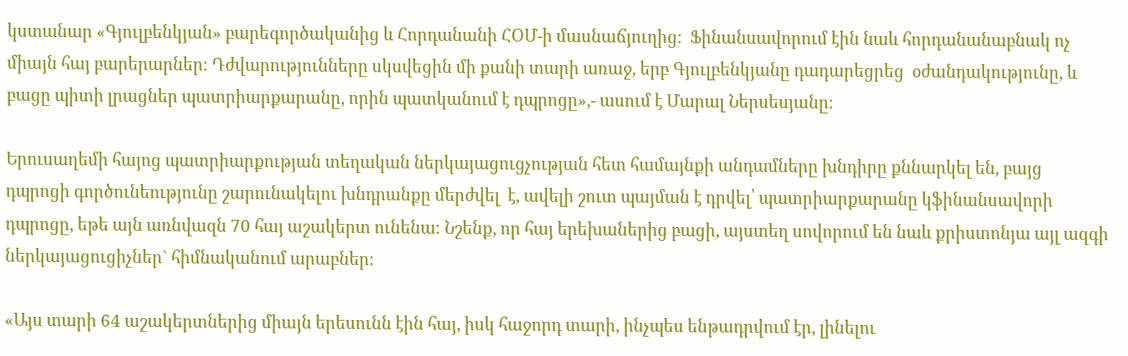կստանար «Գյուլբենկյան» բարեգործականից և Հորդանանի ՀՕՄ-ի մասնաճյուղից։  Ֆինանսավորում էին նաև հորդանանաբնակ ոչ միայն հայ բարերարներ։ Դժվարությունները սկսվեցին մի քանի տարի առաջ, երբ Գյուլբենկյանը դադարեցրեց  օժանդակությունը, և բացը պիտի լրացներ պատրիարքարանը, որին պատկանում է դպրոցը»,- ասում է Մարալ Ներսեսյանը։

Երուսաղեմի հայոց պատրիարքության տեղական ներկայացուցչության հետ համայնքի անդամները խնդիրը քննարկել են, բայց դպրոցի գործունեությունը շարունակելու խնդրանքը մերժվել  է, ավելի շուտ պայման է դրվել՝ պատրիարքարանը կֆինանսավորի դպրոցը, եթե այն առնվազն 70 հայ աշակերտ ունենա։ Նշենք, որ հայ երեխաներից բացի, այստեղ սովորում են նաև քրիստոնյա այլ ազգի ներկայացուցիչներ` հիմնականում արաբներ։

«Այս տարի 64 աշակերտներից միայն երեսունն էին հայ, իսկ հաջորդ տարի, ինչպես ենթադրվում էր, լինելու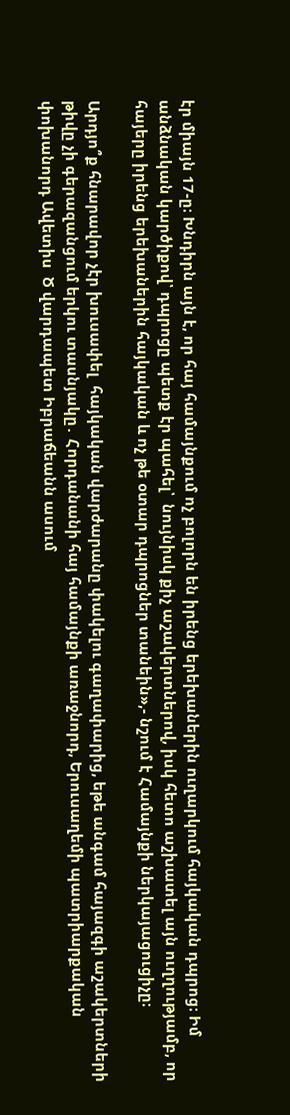էր միայն 17-ը։ Խնդիրն այն է, որ հայ համայնքում ոչ բոլորն են իրենց երեխաներին ուղարկում հայկական դպրոց։ Իմ անձնական կարծիքով՝ դպրոցը պետք էր պահել՝  նույնիսկ քիչ աշակերտներով, իսկ հետո աշխատել այն ուղղությամբ, որ հայերը իրենց երեխաներին հայկական և ոչ թե օտար դպրոցներ տանեին»,- նշում է Համայնքի ներկայացուցիչը։

Արդյո՞ք հնարավոր չէր խուսափել  հայկական վարժարանը փակելու գաղափարից, եթե անգամ հայազգի աշակերտների թիվը չի գերազանցում երկու տասնյակը․ Հորդանանի հայ համայնքի առաջնորդ, Երուսաղեմի պատրիարքական փոխանորդ Ավետիս  Ծ վարդապետ Իբրաճեանն ասում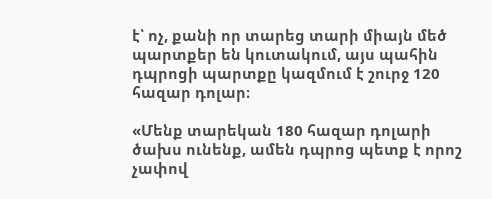է՝ ոչ, քանի որ տարեց տարի միայն մեծ պարտքեր են կուտակում, այս պահին դպրոցի պարտքը կազմում է շուրջ 120 հազար դոլար։

«Մենք տարեկան 180 հազար դոլարի ծախս ունենք, ամեն դպրոց պետք է որոշ չափով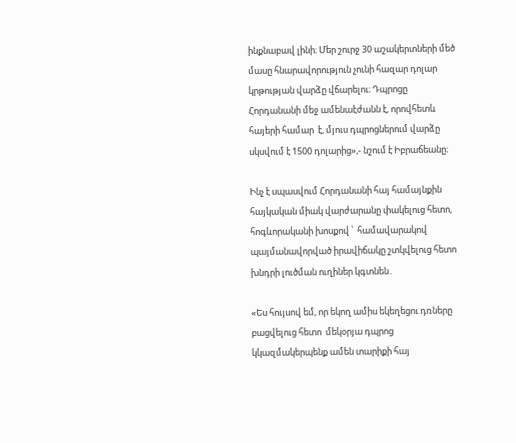ինքնաբավ լինի։ Մեր շուրջ 30 աշակերտների մեծ մասը հնարավորություն չունի հազար դոլար կրթության վարձը վճարելու։ Դպրոցը Հորդանանի մեջ ամենաէժանն է, որովհետև հայերի համար  է, մյուս դպրոցներում վարձը սկսվում է 1500 դոլարից»,- նշում է Իբրաճեանը։

Ինչ է սպասվում Հորդանանի հայ համայնքին  հայկական միակ վարժարանը փակելուց հետո, հոգևորականի խոսքով ՝  համավարակով պայմանավորված իրավիճակը շտկվելուց հետո խնդրի լուծման ուղիներ կգտնեն․

«Ես հույսով եմ, որ եկող ամիս եկեղեցու դռները բացվելուց հետո  մեկօրյա դպրոց կկազմակերպենք ամեն տարիքի հայ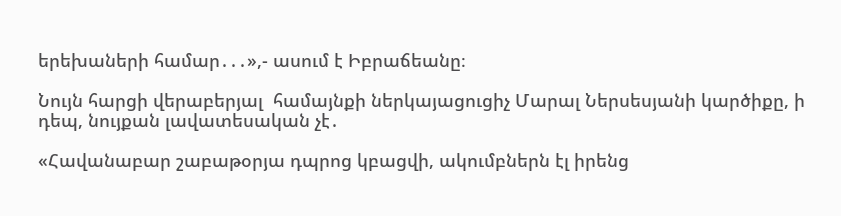երեխաների համար․․․»,- ասում է Իբրաճեանը։

Նույն հարցի վերաբերյալ  համայնքի ներկայացուցիչ Մարալ Ներսեսյանի կարծիքը, ի դեպ, նույքան լավատեսական չէ․

«Հավանաբար շաբաթօրյա դպրոց կբացվի, ակումբներն էլ իրենց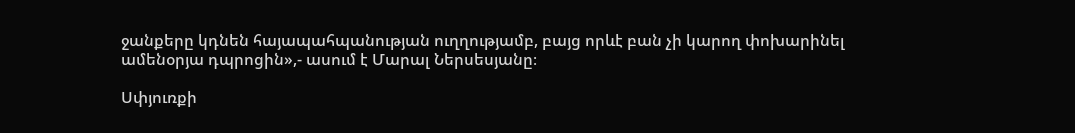ջանքերը կդնեն հայապահպանության ուղղությամբ, բայց որևէ բան չի կարող փոխարինել ամենօրյա դպրոցին»,- ասում է Մարալ Ներսեսյանը։

Սփյուռքի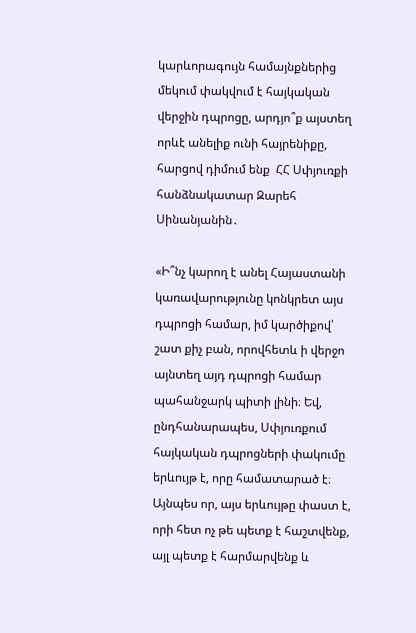կարևորագույն համայնքներից մեկում փակվում է հայկական վերջին դպրոցը, արդյո՞ք այստեղ որևէ անելիք ունի հայրենիքը, հարցով դիմում ենք  ՀՀ Սփյուռքի հանձնակատար Զարեհ Սինանյանին․

«Ի՞նչ կարող է անել Հայաստանի կառավարությունը կոնկրետ այս դպրոցի համար, իմ կարծիքով՝  շատ քիչ բան, որովհետև ի վերջո այնտեղ այդ դպրոցի համար պահանջարկ պիտի լինի։ Եվ, ընդհանարապես, Սփյուռքում հայկական դպրոցների փակումը երևույթ է, որը համատարած է։ Այնպես որ, այս երևույթը փաստ է, որի հետ ոչ թե պետք է հաշտվենք, այլ պետք է հարմարվենք և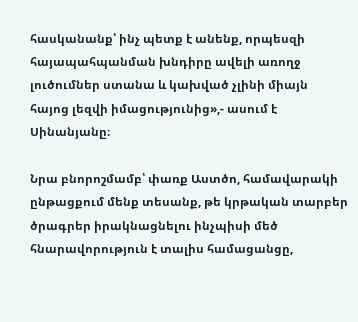հասկանանք՝ ինչ պետք է անենք, որպեսզի հայապահպանման խնդիրը ավելի առողջ լուծումներ ստանա և կախված չլինի միայն հայոց լեզվի իմացությունից»,- ասում է Սինանյանը։

Նրա բնորոշմամբ՝ փառք Աստծո, համավարակի ընթացքում մենք տեսանք, թե կրթական տարբեր ծրագրեր իրակնացնելու ինչպիսի մեծ հնարավորություն է տալիս համացանցը,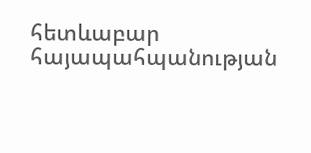հետևաբար հայապահպանության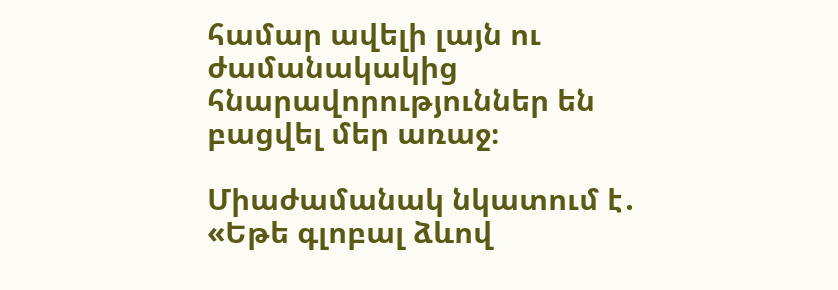համար ավելի լայն ու ժամանակակից հնարավորություններ են բացվել մեր առաջ։

Միաժամանակ նկատում է․ «Եթե գլոբալ ձևով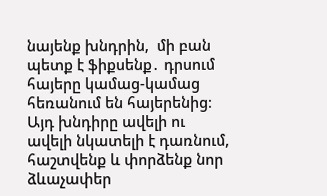նայենք խնդրին,  մի բան պետք է ֆիքսենք․ դրսում հայերը կամաց-կամաց հեռանում են հայերենից։ Այդ խնդիրը ավելի ու ավելի նկատելի է դառնում, հաշտվենք և փորձենք նոր ձևաչափեր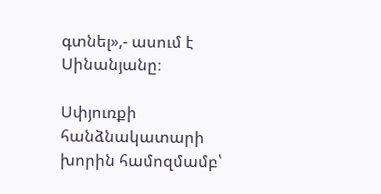գտնել»,- ասում է Սինանյանը։

Սփյուռքի հանձնակատարի խորին համոզմամբ՝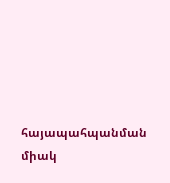հայապահպանման միակ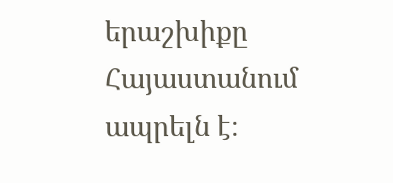երաշխիքը Հայաստանում ապրելն է։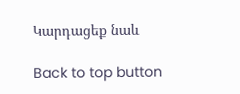Կարդացեք նաև

Back to top button